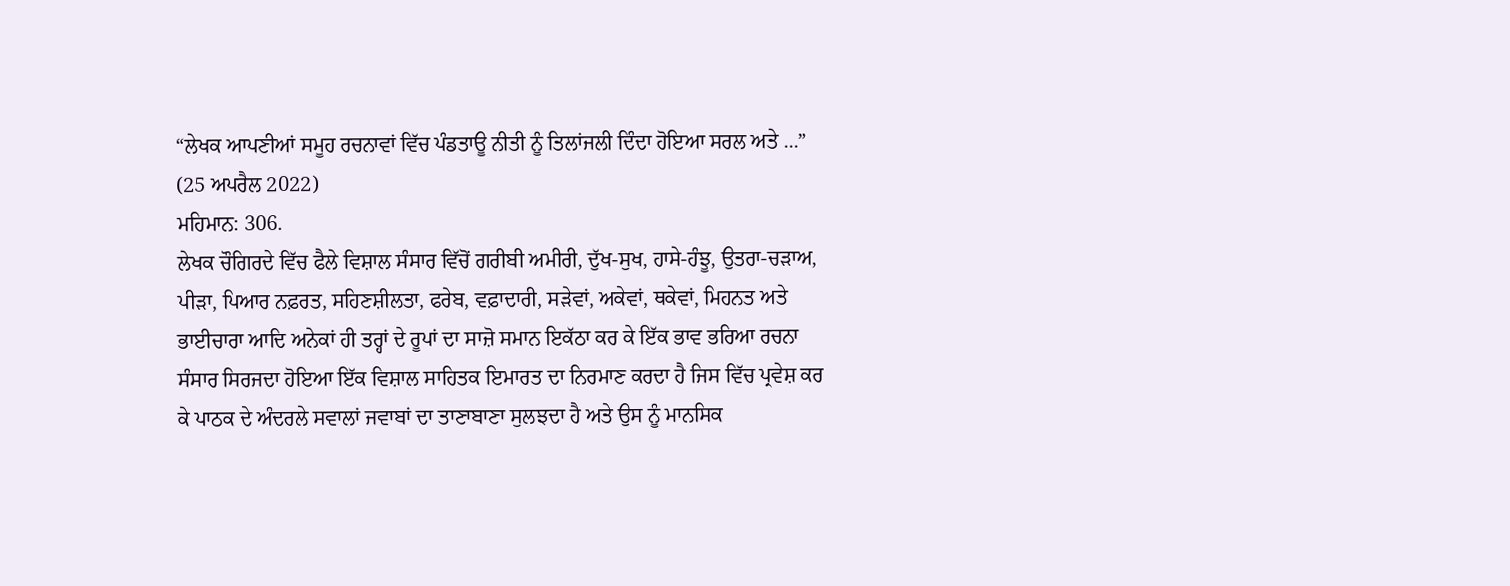“ਲੇਖਕ ਆਪਣੀਆਂ ਸਮੂਹ ਰਚਨਾਵਾਂ ਵਿੱਚ ਪੰਡਤਾਊ ਨੀਤੀ ਨੂੰ ਤਿਲਾਂਜਲੀ ਦਿੰਦਾ ਹੋਇਆ ਸਰਲ ਅਤੇ ...”
(25 ਅਪਰੈਲ 2022)
ਮਹਿਮਾਨ: 306.
ਲੇਖਕ ਚੌਗਿਰਦੇ ਵਿੱਚ ਫੈਲੇ ਵਿਸ਼ਾਲ ਸੰਸਾਰ ਵਿੱਚੋਂ ਗਰੀਬੀ ਅਮੀਰੀ, ਦੁੱਖ-ਸੁਖ, ਹਾਸੇ-ਹੰਝੂ, ਉਤਰਾ-ਚੜਾਅ, ਪੀੜਾ, ਪਿਆਰ ਨਫ਼ਰਤ, ਸਹਿਣਸ਼ੀਲਤਾ, ਫਰੇਬ, ਵਫ਼ਾਦਾਰੀ, ਸੜੇਵਾਂ, ਅਕੇਵਾਂ, ਥਕੇਵਾਂ, ਮਿਹਨਤ ਅਤੇ ਭਾਈਚਾਰਾ ਆਦਿ ਅਨੇਕਾਂ ਹੀ ਤਰ੍ਹਾਂ ਦੇ ਰੂਪਾਂ ਦਾ ਸਾਜ਼ੋ ਸਮਾਨ ਇਕੱਠਾ ਕਰ ਕੇ ਇੱਕ ਭਾਵ ਭਰਿਆ ਰਚਨਾ ਸੰਸਾਰ ਸਿਰਜਦਾ ਹੋਇਆ ਇੱਕ ਵਿਸ਼ਾਲ ਸਾਹਿਤਕ ਇਮਾਰਤ ਦਾ ਨਿਰਮਾਣ ਕਰਦਾ ਹੈ ਜਿਸ ਵਿੱਚ ਪ੍ਰਵੇਸ਼ ਕਰ ਕੇ ਪਾਠਕ ਦੇ ਅੰਦਰਲੇ ਸਵਾਲਾਂ ਜਵਾਬਾਂ ਦਾ ਤਾਣਾਬਾਣਾ ਸੁਲਝਦਾ ਹੈ ਅਤੇ ਉਸ ਨੂੰ ਮਾਨਸਿਕ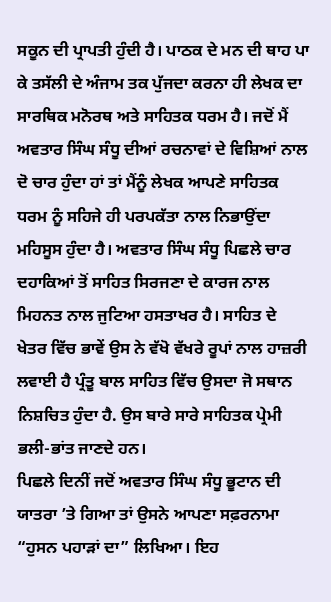ਸਕੂਨ ਦੀ ਪ੍ਰਾਪਤੀ ਹੁੰਦੀ ਹੈ। ਪਾਠਕ ਦੇ ਮਨ ਦੀ ਥਾਹ ਪਾ ਕੇ ਤਸੱਲੀ ਦੇ ਅੰਜਾਮ ਤਕ ਪੁੱਜਦਾ ਕਰਨਾ ਹੀ ਲੇਖਕ ਦਾ ਸਾਰਥਿਕ ਮਨੋਰਥ ਅਤੇ ਸਾਹਿਤਕ ਧਰਮ ਹੈ। ਜਦੋਂ ਮੈਂ ਅਵਤਾਰ ਸਿੰਘ ਸੰਧੂ ਦੀਆਂ ਰਚਨਾਵਾਂ ਦੇ ਵਿਸ਼ਿਆਂ ਨਾਲ ਦੋ ਚਾਰ ਹੁੰਦਾ ਹਾਂ ਤਾਂ ਮੈਂਨੂੰ ਲੇਖਕ ਆਪਣੇ ਸਾਹਿਤਕ ਧਰਮ ਨੂੰ ਸਹਿਜੇ ਹੀ ਪਰਪਕੱਤਾ ਨਾਲ ਨਿਭਾਉਂਦਾ ਮਹਿਸੂਸ ਹੁੰਦਾ ਹੈ। ਅਵਤਾਰ ਸਿੰਘ ਸੰਧੂ ਪਿਛਲੇ ਚਾਰ ਦਹਾਕਿਆਂ ਤੋਂ ਸਾਹਿਤ ਸਿਰਜਣਾ ਦੇ ਕਾਰਜ ਨਾਲ ਮਿਹਨਤ ਨਾਲ ਜੁਟਿਆ ਹਸਤਾਖਰ ਹੈ। ਸਾਹਿਤ ਦੇ ਖੇਤਰ ਵਿੱਚ ਭਾਵੇਂ ਉਸ ਨੇ ਵੱਖੋ ਵੱਖਰੇ ਰੂਪਾਂ ਨਾਲ ਹਾਜ਼ਰੀ ਲਵਾਈ ਹੈ ਪ੍ਰੰਤੂ ਬਾਲ ਸਾਹਿਤ ਵਿੱਚ ਉਸਦਾ ਜੋ ਸਥਾਨ ਨਿਸ਼ਚਿਤ ਹੁੰਦਾ ਹੈ. ਉਸ ਬਾਰੇ ਸਾਰੇ ਸਾਹਿਤਕ ਪ੍ਰੇਮੀ ਭਲੀ-ਭਾਂਤ ਜਾਣਦੇ ਹਨ।
ਪਿਛਲੇ ਦਿਨੀਂ ਜਦੋਂ ਅਵਤਾਰ ਸਿੰਘ ਸੰਧੂ ਭੂਟਾਨ ਦੀ ਯਾਤਰਾ ’ਤੇ ਗਿਆ ਤਾਂ ਉਸਨੇ ਆਪਣਾ ਸਫ਼ਰਨਾਮਾ “ਹੁਸਨ ਪਹਾੜਾਂ ਦਾ” ਲਿਖਿਆ। ਇਹ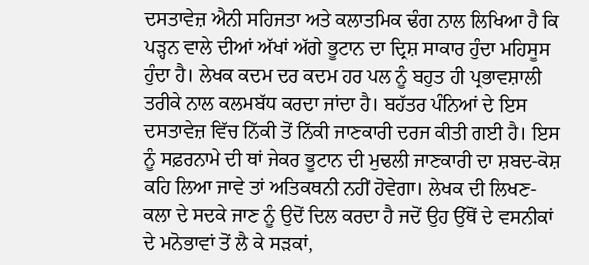ਦਸਤਾਵੇਜ਼ ਐਨੀ ਸਹਿਜਤਾ ਅਤੇ ਕਲਾਤਮਿਕ ਢੰਗ ਨਾਲ ਲਿਖਿਆ ਹੈ ਕਿ ਪੜ੍ਹਨ ਵਾਲੇ ਦੀਆਂ ਅੱਖਾਂ ਅੱਗੇ ਭੂਟਾਨ ਦਾ ਦ੍ਰਿਸ਼ ਸਾਕਾਰ ਹੁੰਦਾ ਮਹਿਸੂਸ ਹੁੰਦਾ ਹੈ। ਲੇਖਕ ਕਦਮ ਦਰ ਕਦਮ ਹਰ ਪਲ ਨੂੰ ਬਹੁਤ ਹੀ ਪ੍ਰਭਾਵਸ਼ਾਲੀ ਤਰੀਕੇ ਨਾਲ ਕਲਮਬੱਧ ਕਰਦਾ ਜਾਂਦਾ ਹੈ। ਬਹੱਤਰ ਪੰਨਿਆਂ ਦੇ ਇਸ ਦਸਤਾਵੇਜ਼ ਵਿੱਚ ਨਿੱਕੀ ਤੋਂ ਨਿੱਕੀ ਜਾਣਕਾਰੀ ਦਰਜ ਕੀਤੀ ਗਈ ਹੈ। ਇਸ ਨੂੰ ਸਫ਼ਰਨਾਮੇ ਦੀ ਥਾਂ ਜੇਕਰ ਭੂਟਾਨ ਦੀ ਮੁਢਲੀ ਜਾਣਕਾਰੀ ਦਾ ਸ਼ਬਦ-ਕੋਸ਼ ਕਹਿ ਲਿਆ ਜਾਵੇ ਤਾਂ ਅਤਿਕਥਨੀ ਨਹੀਂ ਹੋਵੇਗਾ। ਲੇਖਕ ਦੀ ਲਿਖਣ-ਕਲਾ ਦੇ ਸਦਕੇ ਜਾਣ ਨੂੰ ਉਦੋਂ ਦਿਲ ਕਰਦਾ ਹੈ ਜਦੋਂ ਉਹ ਉੱਥੋਂ ਦੇ ਵਸਨੀਕਾਂ ਦੇ ਮਨੋਭਾਵਾਂ ਤੋਂ ਲੈ ਕੇ ਸੜਕਾਂ,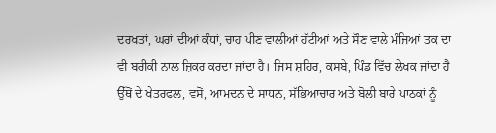ਦਰਖਤਾਂ, ਘਰਾਂ ਦੀਆਂ ਕੰਧਾਂ, ਚਾਹ ਪੀਣ ਵਾਲੀਆਂ ਹੱਟੀਆਂ ਅਤੇ ਸੌਣ ਵਾਲੇ ਮੰਜਿਆਂ ਤਕ ਦਾ ਵੀ ਬਰੀਕੀ ਨਾਲ ਜ਼ਿਕਰ ਕਰਦਾ ਜਾਂਦਾ ਹੈ। ਜਿਸ ਸ਼ਹਿਰ, ਕਸਬੇ, ਪਿੰਡ ਵਿੱਚ ਲੇਖਕ ਜਾਂਦਾ ਹੈ ਉੱਥੋਂ ਦੇ ਖੇਤਰਫਲ, ਵਸੋਂ, ਆਮਦਨ ਦੇ ਸਾਧਨ, ਸੱਭਿਆਚਾਰ ਅਤੇ ਬੋਲੀ ਬਾਰੇ ਪਾਠਕਾਂ ਨੂੰ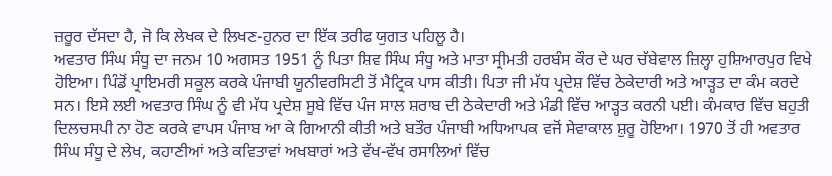ਜ਼ਰੂਰ ਦੱਸਦਾ ਹੈ, ਜੋ ਕਿ ਲੇਖਕ ਦੇ ਲਿਖਣ-ਹੁਨਰ ਦਾ ਇੱਕ ਤਰੀਫ ਯੁਗਤ ਪਹਿਲੂ ਹੈ।
ਅਵਤਾਰ ਸਿੰਘ ਸੰਧੂ ਦਾ ਜਨਮ 10 ਅਗਸਤ 1951 ਨੂੰ ਪਿਤਾ ਸ਼ਿਵ ਸਿੰਘ ਸੰਧੂ ਅਤੇ ਮਾਤਾ ਸ੍ਰੀਮਤੀ ਹਰਬੰਸ ਕੌਰ ਦੇ ਘਰ ਚੱਬੇਵਾਲ ਜ਼ਿਲ੍ਹਾ ਹੁਸ਼ਿਆਰਪੁਰ ਵਿਖੇ ਹੋਇਆ। ਪਿੰਡੋਂ ਪ੍ਰਾਇਮਰੀ ਸਕੂਲ ਕਰਕੇ ਪੰਜਾਬੀ ਯੂਨੀਵਰਸਿਟੀ ਤੋਂ ਮੈਟ੍ਰਿਕ ਪਾਸ ਕੀਤੀ। ਪਿਤਾ ਜੀ ਮੱਧ ਪ੍ਰਦੇਸ਼ ਵਿੱਚ ਠੇਕੇਦਾਰੀ ਅਤੇ ਆੜ੍ਹਤ ਦਾ ਕੰਮ ਕਰਦੇ ਸਨ। ਇਸੇ ਲਈ ਅਵਤਾਰ ਸਿੰਘ ਨੂੰ ਵੀ ਮੱਧ ਪ੍ਰਦੇਸ਼ ਸੂਬੇ ਵਿੱਚ ਪੰਜ ਸਾਲ ਸ਼ਰਾਬ ਦੀ ਠੇਕੇਦਾਰੀ ਅਤੇ ਮੰਡੀ ਵਿੱਚ ਆੜ੍ਹਤ ਕਰਨੀ ਪਈ। ਕੰਮਕਾਰ ਵਿੱਚ ਬਹੁਤੀ ਦਿਲਚਸਪੀ ਨਾ ਹੋਣ ਕਰਕੇ ਵਾਪਸ ਪੰਜਾਬ ਆ ਕੇ ਗਿਆਨੀ ਕੀਤੀ ਅਤੇ ਬਤੌਰ ਪੰਜਾਬੀ ਅਧਿਆਪਕ ਵਜੋਂ ਸੇਵਾਕਾਲ ਸ਼ੁਰੂ ਹੋਇਆ। 1970 ਤੋਂ ਹੀ ਅਵਤਾਰ ਸਿੰਘ ਸੰਧੂ ਦੇ ਲੇਖ, ਕਹਾਣੀਆਂ ਅਤੇ ਕਵਿਤਾਵਾਂ ਅਖਬਾਰਾਂ ਅਤੇ ਵੱਖ-ਵੱਖ ਰਸਾਲਿਆਂ ਵਿੱਚ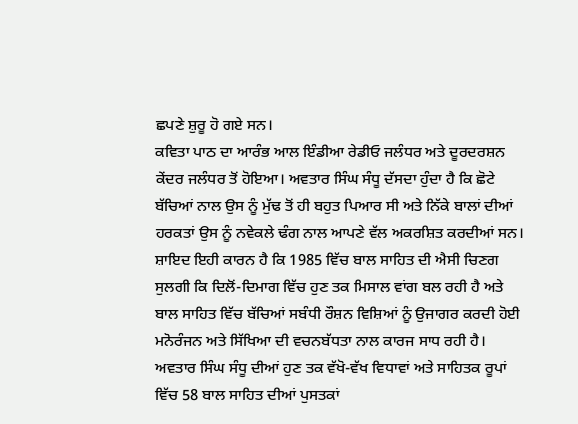ਛਪਣੇ ਸ਼ੁਰੂ ਹੋ ਗਏ ਸਨ।
ਕਵਿਤਾ ਪਾਠ ਦਾ ਆਰੰਭ ਆਲ ਇੰਡੀਆ ਰੇਡੀਓ ਜਲੰਧਰ ਅਤੇ ਦੂਰਦਰਸ਼ਨ ਕੇਂਦਰ ਜਲੰਧਰ ਤੋਂ ਹੋਇਆ। ਅਵਤਾਰ ਸਿੰਘ ਸੰਧੂ ਦੱਸਦਾ ਹੁੰਦਾ ਹੈ ਕਿ ਛੋਟੇ ਬੱਚਿਆਂ ਨਾਲ ਉਸ ਨੂੰ ਮੁੱਢ ਤੋਂ ਹੀ ਬਹੁਤ ਪਿਆਰ ਸੀ ਅਤੇ ਨਿੱਕੇ ਬਾਲਾਂ ਦੀਆਂ ਹਰਕਤਾਂ ਉਸ ਨੂੰ ਨਵੇਕਲੇ ਢੰਗ ਨਾਲ ਆਪਣੇ ਵੱਲ ਅਕਰਸ਼ਿਤ ਕਰਦੀਆਂ ਸਨ। ਸ਼ਾਇਦ ਇਹੀ ਕਾਰਨ ਹੈ ਕਿ 1985 ਵਿੱਚ ਬਾਲ ਸਾਹਿਤ ਦੀ ਐਸੀ ਚਿਣਗ ਸੁਲਗੀ ਕਿ ਦਿਲੋਂ-ਦਿਮਾਗ ਵਿੱਚ ਹੁਣ ਤਕ ਮਿਸਾਲ ਵਾਂਗ ਬਲ ਰਹੀ ਹੈ ਅਤੇ ਬਾਲ ਸਾਹਿਤ ਵਿੱਚ ਬੱਚਿਆਂ ਸਬੰਧੀ ਰੌਸ਼ਨ ਵਿਸ਼ਿਆਂ ਨੂੰ ਉਜਾਗਰ ਕਰਦੀ ਹੋਈ ਮਨੋਰੰਜਨ ਅਤੇ ਸਿੱਖਿਆ ਦੀ ਵਚਨਬੱਧਤਾ ਨਾਲ ਕਾਰਜ ਸਾਧ ਰਹੀ ਹੈ।
ਅਵਤਾਰ ਸਿੰਘ ਸੰਧੂ ਦੀਆਂ ਹੁਣ ਤਕ ਵੱਖੋ-ਵੱਖ ਵਿਧਾਵਾਂ ਅਤੇ ਸਾਹਿਤਕ ਰੂਪਾਂ ਵਿੱਚ 58 ਬਾਲ ਸਾਹਿਤ ਦੀਆਂ ਪੁਸਤਕਾਂ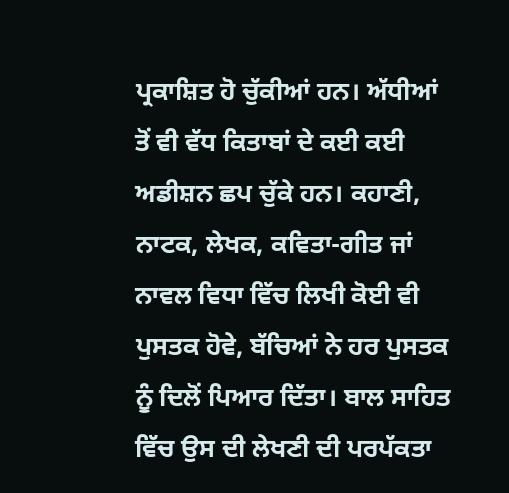ਪ੍ਰਕਾਸ਼ਿਤ ਹੋ ਚੁੱਕੀਆਂ ਹਨ। ਅੱਧੀਆਂ ਤੋਂ ਵੀ ਵੱਧ ਕਿਤਾਬਾਂ ਦੇ ਕਈ ਕਈ ਅਡੀਸ਼ਨ ਛਪ ਚੁੱਕੇ ਹਨ। ਕਹਾਣੀ, ਨਾਟਕ, ਲੇਖਕ, ਕਵਿਤਾ-ਗੀਤ ਜਾਂ ਨਾਵਲ ਵਿਧਾ ਵਿੱਚ ਲਿਖੀ ਕੋਈ ਵੀ ਪੁਸਤਕ ਹੋਵੇ, ਬੱਚਿਆਂ ਨੇ ਹਰ ਪੁਸਤਕ ਨੂੰ ਦਿਲੋਂ ਪਿਆਰ ਦਿੱਤਾ। ਬਾਲ ਸਾਹਿਤ ਵਿੱਚ ਉਸ ਦੀ ਲੇਖਣੀ ਦੀ ਪਰਪੱਕਤਾ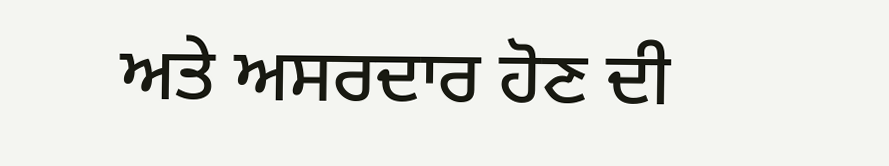ਅਤੇ ਅਸਰਦਾਰ ਹੋਣ ਦੀ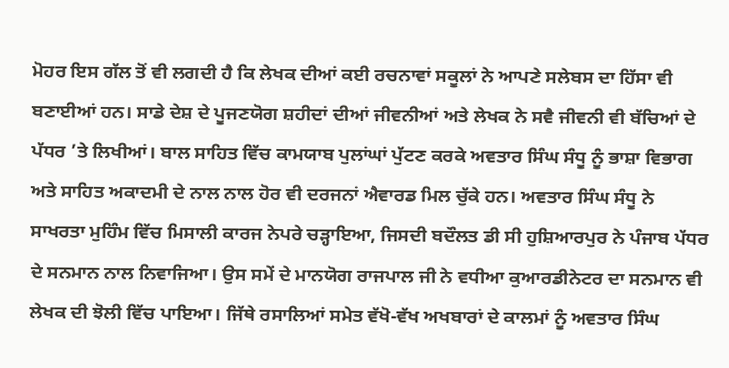ਮੋਹਰ ਇਸ ਗੱਲ ਤੋਂ ਵੀ ਲਗਦੀ ਹੈ ਕਿ ਲੇਖਕ ਦੀਆਂ ਕਈ ਰਚਨਾਵਾਂ ਸਕੂਲਾਂ ਨੇ ਆਪਣੇ ਸਲੇਬਸ ਦਾ ਹਿੱਸਾ ਵੀ ਬਣਾਈਆਂ ਹਨ। ਸਾਡੇ ਦੇਸ਼ ਦੇ ਪੂਜਣਯੋਗ ਸ਼ਹੀਦਾਂ ਦੀਆਂ ਜੀਵਨੀਆਂ ਅਤੇ ਲੇਖਕ ਨੇ ਸਵੈ ਜੀਵਨੀ ਵੀ ਬੱਚਿਆਂ ਦੇ ਪੱਧਰ ’ਤੇ ਲਿਖੀਆਂ। ਬਾਲ ਸਾਹਿਤ ਵਿੱਚ ਕਾਮਯਾਬ ਪੁਲਾਂਘਾਂ ਪੁੱਟਣ ਕਰਕੇ ਅਵਤਾਰ ਸਿੰਘ ਸੰਧੂ ਨੂੰ ਭਾਸ਼ਾ ਵਿਭਾਗ ਅਤੇ ਸਾਹਿਤ ਅਕਾਦਮੀ ਦੇ ਨਾਲ ਨਾਲ ਹੋਰ ਵੀ ਦਰਜਨਾਂ ਐਵਾਰਡ ਮਿਲ ਚੁੱਕੇ ਹਨ। ਅਵਤਾਰ ਸਿੰਘ ਸੰਧੂ ਨੇ ਸਾਖਰਤਾ ਮੁਹਿੰਮ ਵਿੱਚ ਮਿਸਾਲੀ ਕਾਰਜ ਨੇਪਰੇ ਚੜ੍ਹਾਇਆ, ਜਿਸਦੀ ਬਦੌਲਤ ਡੀ ਸੀ ਹੁਸ਼ਿਆਰਪੁਰ ਨੇ ਪੰਜਾਬ ਪੱਧਰ ਦੇ ਸਨਮਾਨ ਨਾਲ ਨਿਵਾਜਿਆ। ਉਸ ਸਮੇਂ ਦੇ ਮਾਨਯੋਗ ਰਾਜਪਾਲ ਜੀ ਨੇ ਵਧੀਆ ਕੁਆਰਡੀਨੇਟਰ ਦਾ ਸਨਮਾਨ ਵੀ ਲੇਖਕ ਦੀ ਝੋਲੀ ਵਿੱਚ ਪਾਇਆ। ਜਿੱਥੇ ਰਸਾਲਿਆਂ ਸਮੇਤ ਵੱਖੋ-ਵੱਖ ਅਖਬਾਰਾਂ ਦੇ ਕਾਲਮਾਂ ਨੂੰ ਅਵਤਾਰ ਸਿੰਘ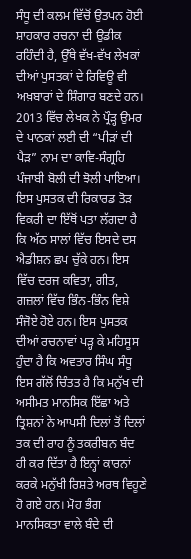ਸੰਧੂ ਦੀ ਕਲਮ ਵਿੱਚੋਂ ਉਤਪਨ ਹੋਈ ਸ਼ਾਹਕਾਰ ਰਚਨਾ ਦੀ ਉਡੀਕ ਰਹਿੰਦੀ ਹੈ, ਉੱਥੇ ਵੱਖ-ਵੱਖ ਲੇਖਕਾਂ ਦੀਆਂ ਪੁਸਤਕਾਂ ਦੇ ਰਿਵਿਊ ਵੀ ਅਖ਼ਬਾਰਾਂ ਦੇ ਸ਼ਿੰਗਾਰ ਬਣਦੇ ਹਨ।
2013 ਵਿੱਚ ਲੇਖਕ ਨੇ ਪ੍ਰੌੜ੍ਹ ਉਮਰ ਦੇ ਪਾਠਕਾਂ ਲਈ ਦੀ “ਪੀੜਾਂ ਦੀ ਪੈੜ” ਨਾਮ ਦਾ ਕਾਵਿ-ਸੰਗ੍ਰਹਿ ਪੰਜਾਬੀ ਬੋਲੀ ਦੀ ਝੋਲੀ ਪਾਇਆ। ਇਸ ਪੁਸਤਕ ਦੀ ਰਿਕਾਰਡ ਤੋੜ ਵਿਕਰੀ ਦਾ ਇੱਥੋਂ ਪਤਾ ਲੱਗਦਾ ਹੈ ਕਿ ਅੱਠ ਸਾਲਾਂ ਵਿੱਚ ਇਸਦੇ ਦਸ ਐਡੀਸ਼ਨ ਛਪ ਚੁੱਕੇ ਹਨ। ਇਸ ਵਿੱਚ ਦਰਜ ਕਵਿਤਾ, ਗੀਤ, ਗਜ਼ਲਾਂ ਵਿੱਚ ਭਿੰਨ-ਭਿੰਨ ਵਿਸ਼ੇ ਸੰਜੋਏ ਹੋਏ ਹਨ। ਇਸ ਪੁਸਤਕ ਦੀਆਂ ਰਚਨਾਵਾਂ ਪੜ੍ਹ ਕੇ ਮਹਿਸੂਸ ਹੁੰਦਾ ਹੈ ਕਿ ਅਵਤਾਰ ਸਿੰਘ ਸੰਧੂ ਇਸ ਗੱਲੋਂ ਚਿੰਤਤ ਹੈ ਕਿ ਮਨੁੱਖ ਦੀ ਅਸੀਮਤ ਮਾਨਸਿਕ ਇੱਛਾ ਅਤੇ ਤ੍ਰਿਸ਼ਨਾਂ ਨੇ ਆਪਸੀ ਦਿਲਾਂ ਤੋਂ ਦਿਲਾਂ ਤਕ ਦੀ ਰਾਹ ਨੂੰ ਤਕਰੀਬਨ ਬੰਦ ਹੀ ਕਰ ਦਿੱਤਾ ਹੈ ਇਨ੍ਹਾਂ ਕਾਰਨਾਂ ਕਰਕੇ ਮਨੁੱਖੀ ਰਿਸ਼ਤੇ ਅਰਥ ਵਿਹੂਣੇ ਹੋ ਗਏ ਹਨ। ਮੋਹ ਭੰਗ ਮਾਨਸਿਕਤਾ ਵਾਲੇ ਬੰਦੇ ਦੀ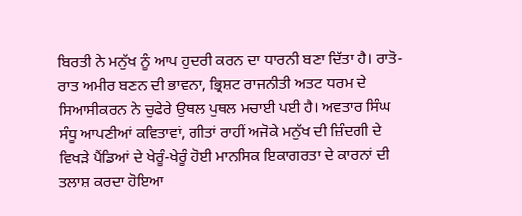ਬਿਰਤੀ ਨੇ ਮਨੁੱਖ ਨੂੰ ਆਪ ਹੁਦਰੀ ਕਰਨ ਦਾ ਧਾਰਨੀ ਬਣਾ ਦਿੱਤਾ ਹੈ। ਰਾਤੋ-ਰਾਤ ਅਮੀਰ ਬਣਨ ਦੀ ਭਾਵਨਾ, ਭ੍ਰਿਸ਼ਟ ਰਾਜਨੀਤੀ ਅਤਟ ਧਰਮ ਦੇ ਸਿਆਸੀਕਰਨ ਨੇ ਚੁਫੇਰੇ ਉਥਲ ਪੁਥਲ ਮਚਾਈ ਪਈ ਹੈ। ਅਵਤਾਰ ਸਿੰਘ ਸੰਧੂ ਆਪਣੀਆਂ ਕਵਿਤਾਵਾਂ, ਗੀਤਾਂ ਰਾਹੀਂ ਅਜੋਕੇ ਮਨੁੱਖ ਦੀ ਜ਼ਿੰਦਗੀ ਦੇ ਵਿਖੜੇ ਪੈਂਡਿਆਂ ਦੇ ਖੇਰੂੰ-ਖੇਰੂੰ ਹੋਈ ਮਾਨਸਿਕ ਇਕਾਗਰਤਾ ਦੇ ਕਾਰਨਾਂ ਦੀ ਤਲਾਸ਼ ਕਰਦਾ ਹੋਇਆ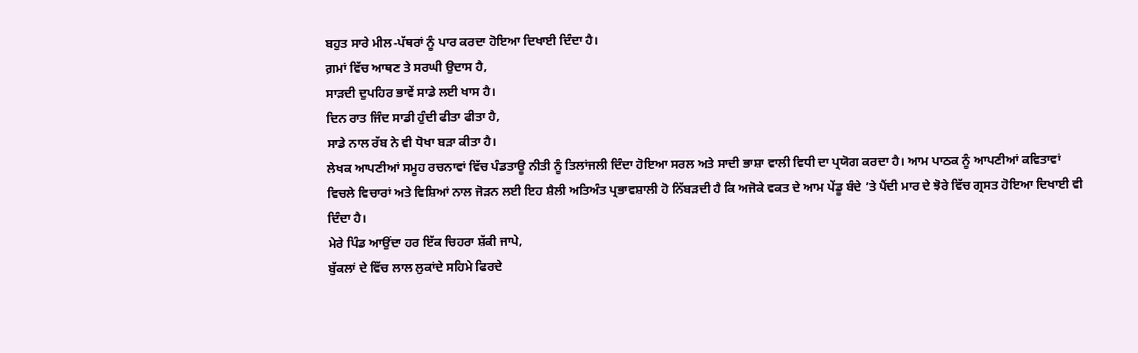ਬਹੁਤ ਸਾਰੇ ਮੀਲ-ਪੱਥਰਾਂ ਨੂੰ ਪਾਰ ਕਰਦਾ ਹੋਇਆ ਦਿਖਾਈ ਦਿੰਦਾ ਹੈ।
ਗ਼ਮਾਂ ਵਿੱਚ ਆਥਣ ਤੇ ਸਰਘੀ ਉਦਾਸ ਹੈ,
ਸਾੜਦੀ ਦੁਪਹਿਰ ਭਾਵੇਂ ਸਾਡੇ ਲਈ ਖਾਸ ਹੈ।
ਦਿਨ ਰਾਤ ਜਿੰਦ ਸਾਡੀ ਹੁੰਦੀ ਫੀਤਾ ਫੀਤਾ ਹੈ,
ਸਾਡੇ ਨਾਲ ਰੱਬ ਨੇ ਵੀ ਧੋਖਾ ਬੜਾ ਕੀਤਾ ਹੈ।
ਲੇਖਕ ਆਪਣੀਆਂ ਸਮੂਹ ਰਚਨਾਵਾਂ ਵਿੱਚ ਪੰਡਤਾਊ ਨੀਤੀ ਨੂੰ ਤਿਲਾਂਜਲੀ ਦਿੰਦਾ ਹੋਇਆ ਸਰਲ ਅਤੇ ਸਾਦੀ ਭਾਸ਼ਾ ਵਾਲੀ ਵਿਧੀ ਦਾ ਪ੍ਰਯੋਗ ਕਰਦਾ ਹੈ। ਆਮ ਪਾਠਕ ਨੂੰ ਆਪਣੀਆਂ ਕਵਿਤਾਵਾਂ ਵਿਚਲੇ ਵਿਚਾਰਾਂ ਅਤੇ ਵਿਸ਼ਿਆਂ ਨਾਲ ਜੋੜਨ ਲਈ ਇਹ ਸ਼ੈਲੀ ਅਤਿਅੰਤ ਪ੍ਰਭਾਵਸ਼ਾਲੀ ਹੋ ਨਿੱਬੜਦੀ ਹੈ ਕਿ ਅਜੋਕੇ ਵਕਤ ਦੇ ਆਮ ਪੇਂਡੂ ਬੰਦੇ ’ਤੇ ਪੈਂਦੀ ਮਾਰ ਦੇ ਝੋਰੇ ਵਿੱਚ ਗ੍ਰਸਤ ਹੋਇਆ ਦਿਖਾਈ ਵੀ ਦਿੰਦਾ ਹੈ।
ਮੇਰੇ ਪਿੰਡ ਆਉਂਦਾ ਹਰ ਇੱਕ ਚਿਹਰਾ ਸ਼ੱਕੀ ਜਾਪੇ,
ਬੁੱਕਲਾਂ ਦੇ ਵਿੱਚ ਲਾਲ ਲੁਕਾਂਦੇ ਸਹਿਮੇ ਫਿਰਦੇ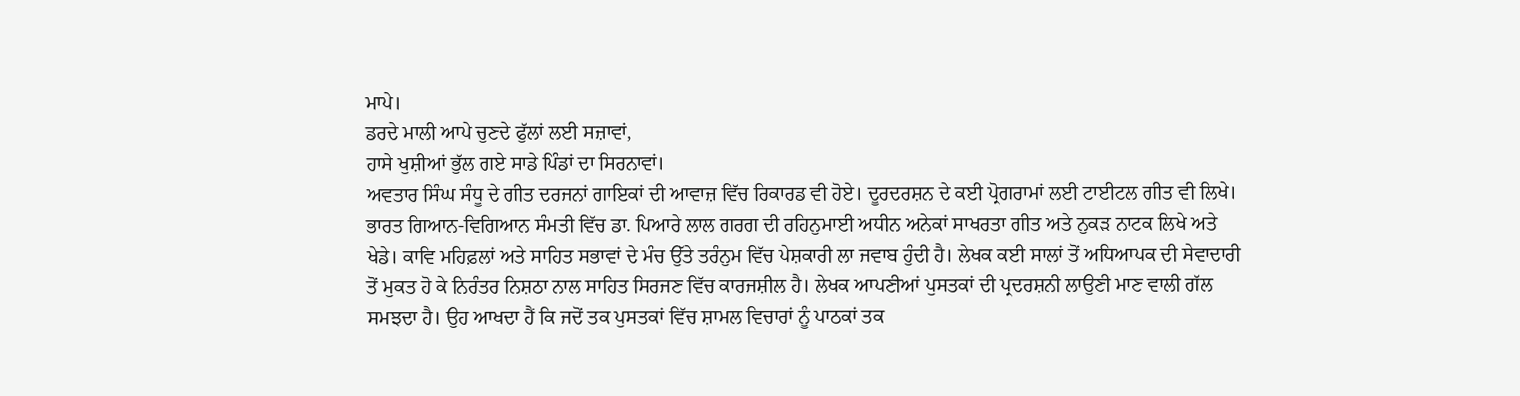ਮਾਪੇ।
ਡਰਦੇ ਮਾਲੀ ਆਪੇ ਚੁਣਦੇ ਫੁੱਲਾਂ ਲਈ ਸਜ਼ਾਵਾਂ,
ਹਾਸੇ ਖੁਸ਼ੀਆਂ ਭੁੱਲ ਗਏ ਸਾਡੇ ਪਿੰਡਾਂ ਦਾ ਸਿਰਨਾਵਾਂ।
ਅਵਤਾਰ ਸਿੰਘ ਸੰਧੂ ਦੇ ਗੀਤ ਦਰਜਨਾਂ ਗਾਇਕਾਂ ਦੀ ਆਵਾਜ਼ ਵਿੱਚ ਰਿਕਾਰਡ ਵੀ ਹੋਏ। ਦੂਰਦਰਸ਼ਨ ਦੇ ਕਈ ਪ੍ਰੋਗਰਾਮਾਂ ਲਈ ਟਾਈਟਲ ਗੀਤ ਵੀ ਲਿਖੇ। ਭਾਰਤ ਗਿਆਨ-ਵਿਗਿਆਨ ਸੰਮਤੀ ਵਿੱਚ ਡਾ. ਪਿਆਰੇ ਲਾਲ ਗਰਗ ਦੀ ਰਹਿਨੁਮਾਈ ਅਧੀਨ ਅਨੇਕਾਂ ਸਾਖਰਤਾ ਗੀਤ ਅਤੇ ਨੁਕੜ ਨਾਟਕ ਲਿਖੇ ਅਤੇ ਖੇਡੇ। ਕਾਵਿ ਮਹਿਫ਼ਲਾਂ ਅਤੇ ਸਾਹਿਤ ਸਭਾਵਾਂ ਦੇ ਮੰਚ ਉੱਤੇ ਤਰੰਨੁਮ ਵਿੱਚ ਪੇਸ਼ਕਾਰੀ ਲਾ ਜਵਾਬ ਹੁੰਦੀ ਹੈ। ਲੇਖਕ ਕਈ ਸਾਲਾਂ ਤੋਂ ਅਧਿਆਪਕ ਦੀ ਸੇਵਾਦਾਰੀ ਤੋਂ ਮੁਕਤ ਹੋ ਕੇ ਨਿਰੰਤਰ ਨਿਸ਼ਠਾ ਨਾਲ ਸਾਹਿਤ ਸਿਰਜਣ ਵਿੱਚ ਕਾਰਜਸ਼ੀਲ ਹੈ। ਲੇਖਕ ਆਪਣੀਆਂ ਪੁਸਤਕਾਂ ਦੀ ਪ੍ਰਦਰਸ਼ਨੀ ਲਾਉਣੀ ਮਾਣ ਵਾਲੀ ਗੱਲ ਸਮਝਦਾ ਹੈ। ਉਹ ਆਖਦਾ ਹੈਂ ਕਿ ਜਦੋਂ ਤਕ ਪੁਸਤਕਾਂ ਵਿੱਚ ਸ਼ਾਮਲ ਵਿਚਾਰਾਂ ਨੂੰ ਪਾਠਕਾਂ ਤਕ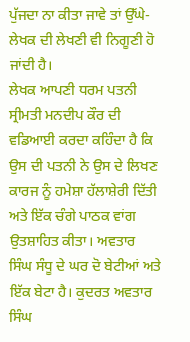ਪੁੱਜਦਾ ਨਾ ਕੀਤਾ ਜਾਵੇ ਤਾਂ ਉੱਘੇ-ਲੇਖਕ ਦੀ ਲੇਖਣੀ ਵੀ ਨਿਗੂਣੀ ਹੋ ਜਾਂਦੀ ਹੈ।
ਲੇਖਕ ਆਪਣੀ ਧਰਮ ਪਤਨੀ ਸ੍ਰੀਮਤੀ ਮਨਦੀਪ ਕੌਰ ਦੀ ਵਡਿਆਈ ਕਰਦਾ ਕਹਿੰਦਾ ਹੈ ਕਿ ਉਸ ਦੀ ਪਤਨੀ ਨੇ ਉਸ ਦੇ ਲਿਖਣ ਕਾਰਜ ਨੂੰ ਹਮੇਸ਼ਾ ਹੱਲਾਸ਼ੇਰੀ ਦਿੱਤੀ ਅਤੇ ਇੱਕ ਚੰਗੇ ਪਾਠਕ ਵਾਂਗ ਉਤਸ਼ਾਹਿਤ ਕੀਤਾ। ਅਵਤਾਰ ਸਿੰਘ ਸੰਧੂ ਦੇ ਘਰ ਦੋ ਬੇਟੀਆਂ ਅਤੇ ਇੱਕ ਬੇਟਾ ਹੈ। ਕੁਦਰਤ ਅਵਤਾਰ ਸਿੰਘ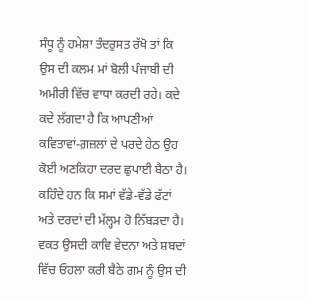ਸੰਧੂ ਨੂੰ ਹਮੇਸ਼ਾ ਤੰਦਰੁਸਤ ਰੱਖੋ ਤਾਂ ਕਿ ਉਸ ਦੀ ਕਲਮ ਮਾਂ ਬੋਲੀ ਪੰਜਾਬੀ ਦੀ ਅਮੀਰੀ ਵਿੱਚ ਵਾਧਾ ਕਰਦੀ ਰਹੇ। ਕਦੇ ਕਦੇ ਲੱਗਦਾ ਹੈ ਕਿ ਆਪਣੀਆਂ ਕਵਿਤਾਵਾਂ-ਗ਼ਜ਼ਲਾਂ ਦੇ ਪਰਦੇ ਹੇਠ ਉਹ ਕੋਈ ਅਣਕਿਹਾ ਦਰਦ ਛੁਪਾਈ ਬੈਠਾ ਹੈ। ਕਹਿੰਦੇ ਹਨ ਕਿ ਸਮਾਂ ਵੱਡੇ-ਵੱਡੇ ਫੱਟਾਂ ਅਤੇ ਦਰਦਾਂ ਦੀ ਮੱਲ੍ਹਮ ਹੋ ਨਿੱਬੜਦਾ ਹੈ। ਵਕਤ ਉਸਦੀ ਕਾਵਿ ਵੇਦਨਾ ਅਤੇ ਸ਼ਬਦਾਂ ਵਿੱਚ ਓਹਲਾ ਕਰੀ ਬੈਠੇ ਗਮ ਨੂੰ ਉਸ ਦੀ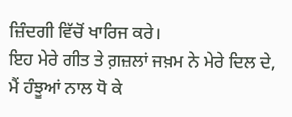ਜ਼ਿੰਦਗੀ ਵਿੱਚੋਂ ਖਾਰਿਜ ਕਰੇ।
ਇਹ ਮੇਰੇ ਗੀਤ ਤੇ ਗ਼ਜ਼ਲਾਂ ਜਖ਼ਮ ਨੇ ਮੇਰੇ ਦਿਲ ਦੇ,
ਮੈਂ ਹੰਝੂਆਂ ਨਾਲ ਧੋ ਕੇ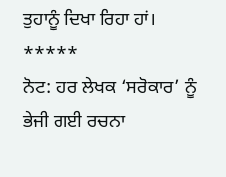ਤੁਹਾਨੂੰ ਦਿਖਾ ਰਿਹਾ ਹਾਂ।
*****
ਨੋਟ: ਹਰ ਲੇਖਕ ‘ਸਰੋਕਾਰ’ ਨੂੰ ਭੇਜੀ ਗਈ ਰਚਨਾ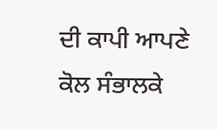ਦੀ ਕਾਪੀ ਆਪਣੇ ਕੋਲ ਸੰਭਾਲਕੇ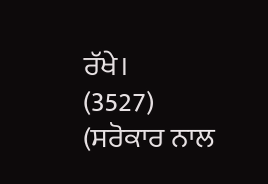ਰੱਖੇ।
(3527)
(ਸਰੋਕਾਰ ਨਾਲ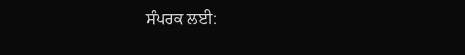ਸੰਪਰਕ ਲਈ: